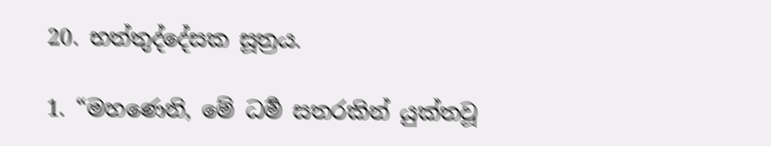20. භත්තුද්දේසක සූත්‍රය.

1. “මහණෙනි, මේ ධර්‍ම සතරකින් යුක්තවූ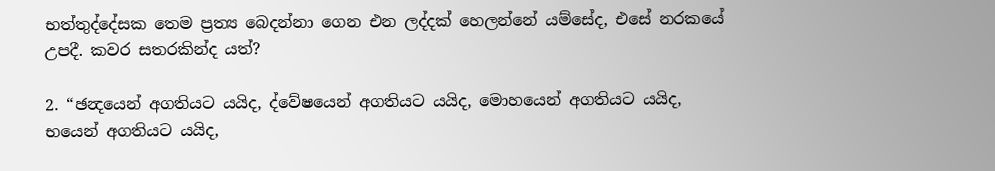භත්තුද්දේසක තෙම ප්‍රත්‍ය බෙදන්නා ගෙන එන ලද්දක් හෙලන්නේ යම්සේද, එසේ නරකයේ උපදී. කවර සතරකින්ද යත්?

2. “ඡන්‍දයෙන් අගතියට යයිද, ද්වේෂයෙන් අගතියට යයිද, මොහයෙන් අගතියට යයිද, භයෙන් අගතියට යයිද,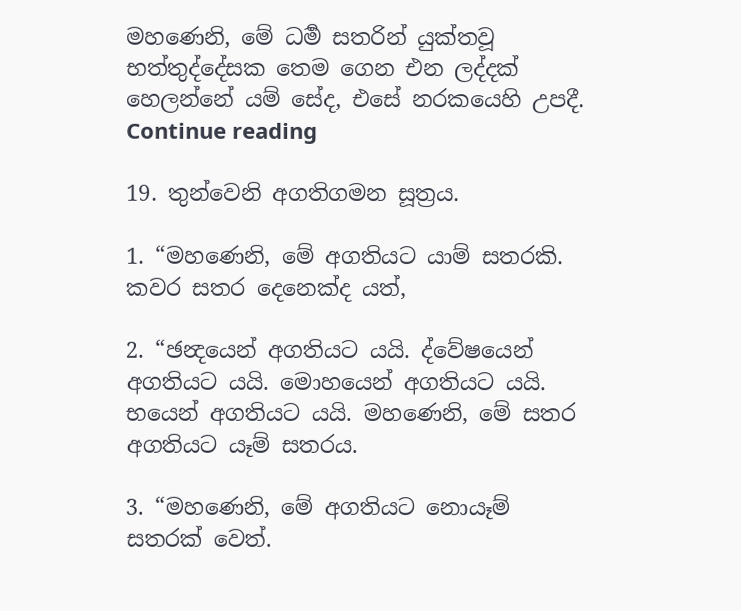මහණෙනි, මේ ධර්‍ම සතරින් යුක්තවූ භත්තුද්දේසක තෙම ගෙන එන ලද්දක් හෙලන්නේ යම් සේද, එසේ නරකයෙහි උපදී.
Continue reading

19. තුන්වෙනි අගතිගමන සූත්‍රය.

1. “මහණෙනි, මේ අගතියට යාම් සතරකි. කවර සතර දෙනෙක්ද යත්,

2. “ඡන්‍දයෙන් අගතියට යයි. ද්වේෂයෙන් අගතියට යයි. මොහයෙන් අගතියට යයි. භයෙන් අගතියට යයි. මහණෙනි, මේ සතර අගතියට යෑම් සතරය.

3. “මහණෙනි, මේ අගතියට නොයෑම් සතරක් වෙත්.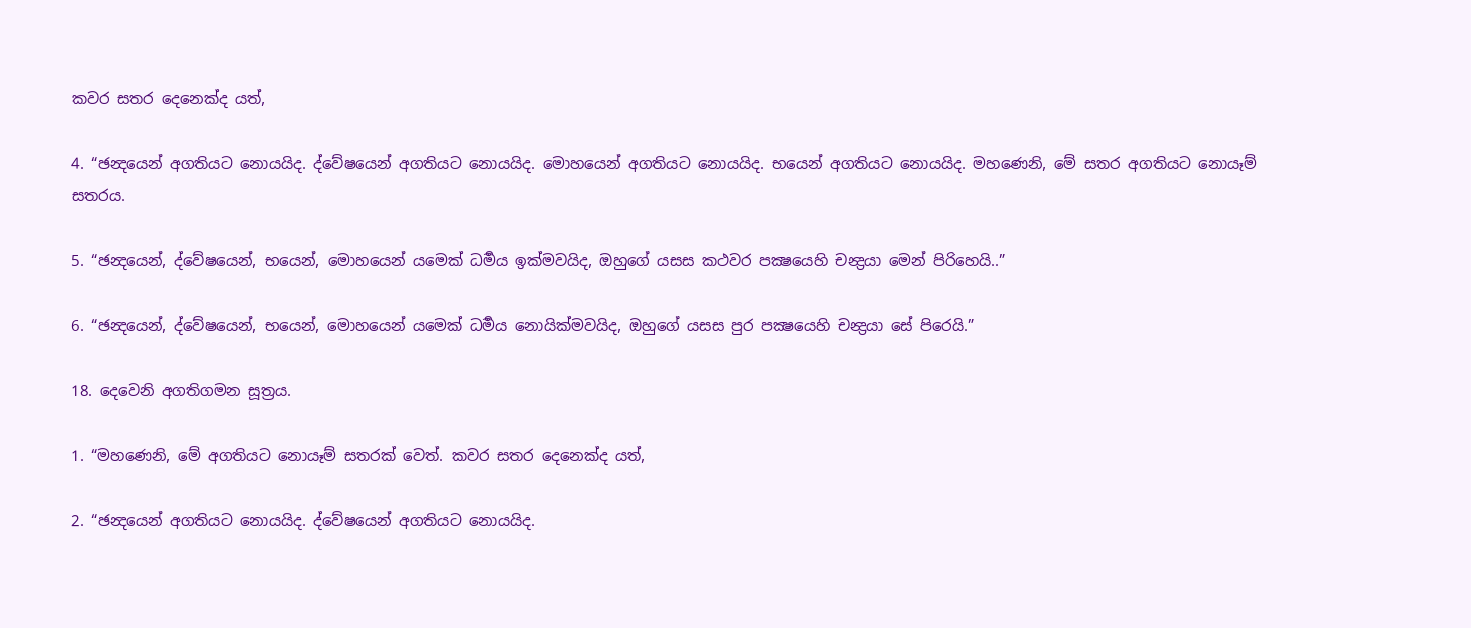කවර සතර දෙනෙක්ද යත්,

4. “ඡන්‍දයෙන් අගතියට නොයයිද. ද්වේෂයෙන් අගතියට නොයයිද. මොහයෙන් අගතියට නොයයිද. භයෙන් අගතියට නොයයිද. මහණෙනි, මේ සතර අගතියට නොයෑම් සතරය.

5. “ඡන්‍දයෙන්, ද්වේෂයෙන්, භයෙන්, මොහයෙන් යමෙක් ධර්‍මය ඉක්මවයිද, ඔහුගේ යසස කථවර පක්‍ෂයෙහි චන්‍ද්‍රයා මෙන් පිරිහෙයි..”

6. “ඡන්‍දයෙන්, ද්වේෂයෙන්, භයෙන්, මොහයෙන් යමෙක් ධර්‍මය නොයික්මවයිද, ඔහුගේ යසස පුර පක්‍ෂයෙහි චන්‍ද්‍රයා සේ පිරෙයි.”

18. දෙවෙනි අගතිගමන සූත්‍රය.

1. “මහණෙනි, මේ අගතියට නොයෑම් සතරක් වෙත්. කවර සතර දෙනෙක්ද යත්,

2. “ඡන්‍දයෙන් අගතියට නොයයිද. ද්වේෂයෙන් අගතියට නොයයිද.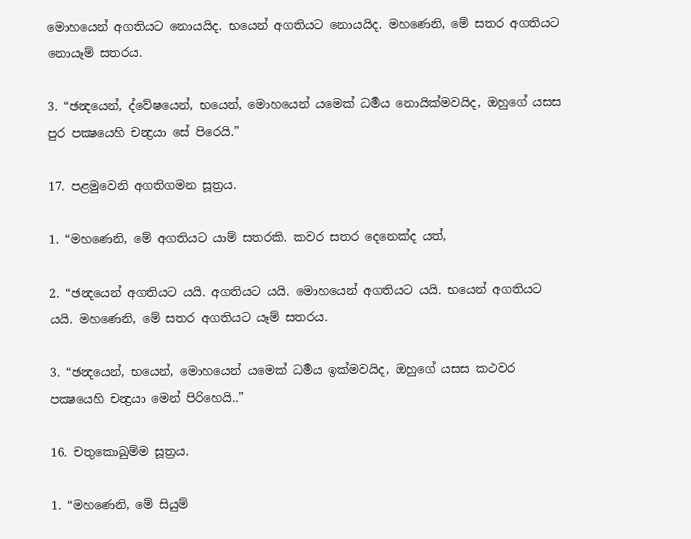මොහයෙන් අගතියට නොයයිද. භයෙන් අගතියට නොයයිද. මහණෙනි, මේ සතර අගතියට නොයෑම් සතරය.

3. “ඡන්‍දයෙන්, ද්වේෂයෙන්, භයෙන්, මොහයෙන් යමෙක් ධර්‍මය නොයික්මවයිද, ඔහුගේ යසස පුර පක්‍ෂයෙහි චන්‍ද්‍රයා සේ පිරෙයි.”

17. පළමුවෙනි අගතිගමන සූත්‍රය.

1. “මහණෙනි, මේ අගතියට යාම් සතරකි. කවර සතර දෙනෙක්ද යත්,

2. “ඡන්‍දයෙන් අගතියට යයි. අගතියට යයි. මොහයෙන් අගතියට යයි. භයෙන් අගතියට යයි. මහණෙනි, මේ සතර අගතියට යෑම් සතරය.

3. “ඡන්‍දයෙන්, භයෙන්, මොහයෙන් යමෙක් ධර්‍මය ඉක්මවයිද, ඔහුගේ යසස කථවර පක්‍ෂයෙහි චන්‍ද්‍රයා මෙන් පිරිහෙයි..”

16. චතුකොඛුම්ම සූත්‍රය.

1. “මහණෙනි, මේ සියුම්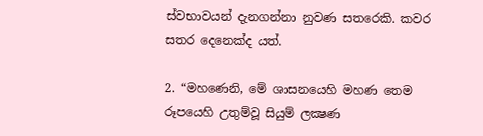ස්වභාවයන් දැනගන්නා නුවණ සතරෙකි. කවර සතර දෙනෙක්ද යත්.

2. “මහණෙනි, මේ ශාසනයෙහි මහණ තෙම රූපයෙහි උතුම්වූ සියුම් ලක්‍ෂණ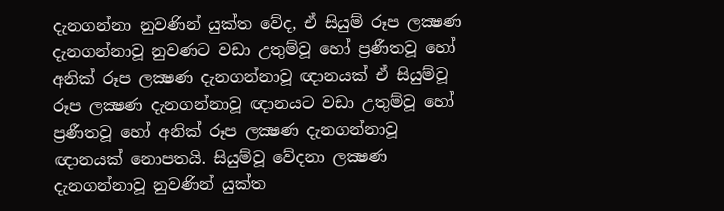දැනගන්නා නුවණින් යුක්ත වේද, ඒ සියුම් රූප ලක්‍ෂණ දැනගන්නාවූ නුවණට වඩා උතුම්වූ හෝ ප්‍රණීතවූ හෝ අනික් රූප ලක්‍ෂණ දැනගන්නාවූ ඥානයක් ඒ සියුම්වූ රූප ලක්‍ෂණ දැනගන්නාවූ ඥානයට වඩා උතුම්වූ හෝ ප්‍රණීතවූ හෝ අනික් රූප ලක්‍ෂණ දැනගන්නාවූ ඥානයක් නොපතයි. සියුම්වූ වේදනා ලක්‍ෂණ දැනගන්නාවූ නුවණින් යුක්ත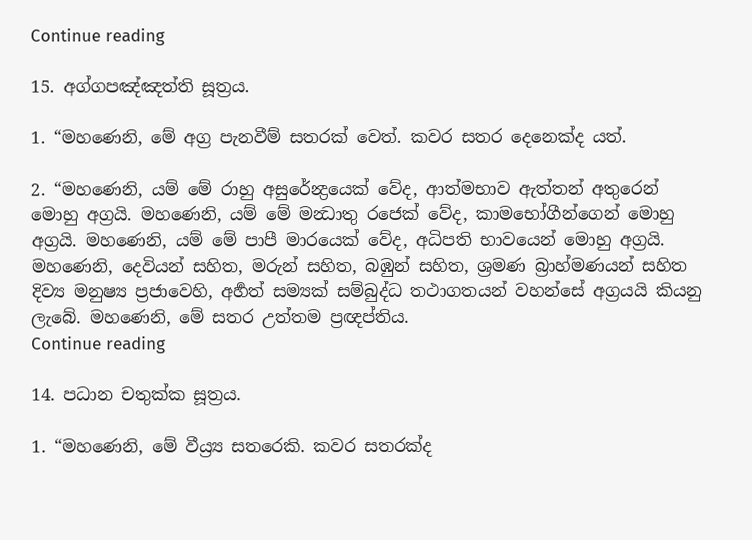Continue reading

15. අග්ගපඤ්ඤත්ති සූත්‍රය.

1. “මහණෙනි, මේ අග්‍ර පැනවීම් සතරක් වෙත්. කවර සතර දෙනෙක්ද යත්.

2. “මහණෙනි, යම් මේ රාහු අසුරේන්‍ද්‍රයෙක් වේද, ආත්මභාව ඇත්තන් අතුරෙන් මොහු අග්‍රයි. මහණෙනි, යම් මේ මන්‍ධාතු රජෙක් වේද, කාමභෝගීන්ගෙන් මොහු අග්‍රයි. මහණෙනි, යම් මේ පාපී මාරයෙක් වේද, අධිපති භාවයෙන් මොහු අග්‍රයි. මහණෙනි, දෙවියන් සහිත, මරුන් සහිත, බඹුන් සහිත, ශ්‍රමණ බ්‍රාහ්මණයන් සහිත දිව්‍ය මනුෂ්‍ය ප්‍රජාවෙහි, අර්‍හත් සම්‍යක් සම්බුද්ධ තථාගතයන් වහන්සේ අග්‍රයයි කියනු ලැබේ. මහණෙනි, මේ සතර උත්තම ප්‍රඥප්තිය.
Continue reading

14. පධාන චතුක්ක සූත්‍රය.

1. “මහණෙනි, මේ වීය්‍ර්‍ය සතරෙකි. කවර සතරක්ද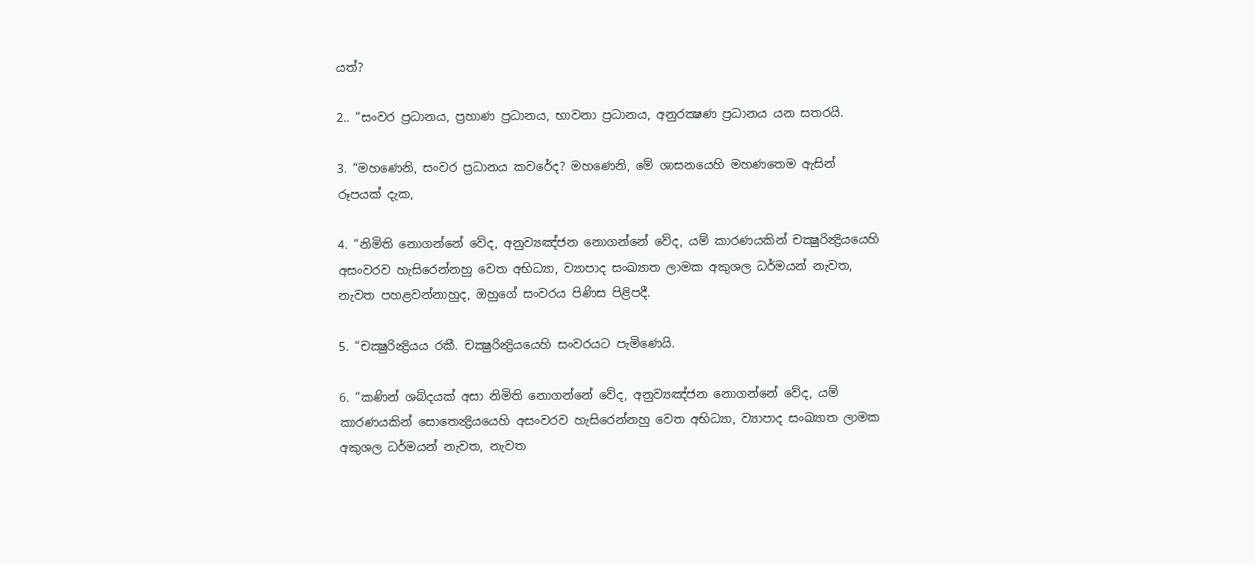යත්?

2.. “සංවර ප්‍රධානය, ප්‍රහාණ ප්‍රධානය, භාවනා ප්‍රධානය, අනුරක්‍ෂණ ප්‍රධානය යන සතරයි.

3. “මහණෙනි, සංවර ප්‍රධානය කවරේද? මහණෙනි, මේ ශාසනයෙහි මහණතෙම ඇසින් රූපයක් දැක,

4. “නිමිති නොගන්නේ වේද, අනුව්‍යඤ්ජන නොගන්නේ වේද, යම් කාරණයකින් චක්‍ෂුරින්‍ද්‍රියයෙහි අසංවරව හැසිරෙන්නහු වෙත අභිධ්‍යා, ව්‍යාපාද සංඛ්‍යාත ලාමක අකුශල ධර්මයන් නැවත, නැවත පහළවන්නාහුද, ඔහුගේ සංවරය පිණිස පිළිපදී.

5. “චක්‍ෂුරින්‍ද්‍රියය රකී. චක්‍ෂුරින්‍ද්‍රියයෙහි සංවරයට පැමිණෙයි.

6. “කණින් ශබ්දයක් අසා නිමිති නොගන්නේ වේද, අනුව්‍යඤ්ජන නොගන්නේ වේද, යම් කාරණයකින් සොතෙන්‍ද්‍රියයෙහි අසංවරව හැසිරෙන්නහු වෙත අභිධ්‍යා, ව්‍යාපාද සංඛ්‍යාත ලාමක අකුශල ධර්මයන් නැවත, නැවත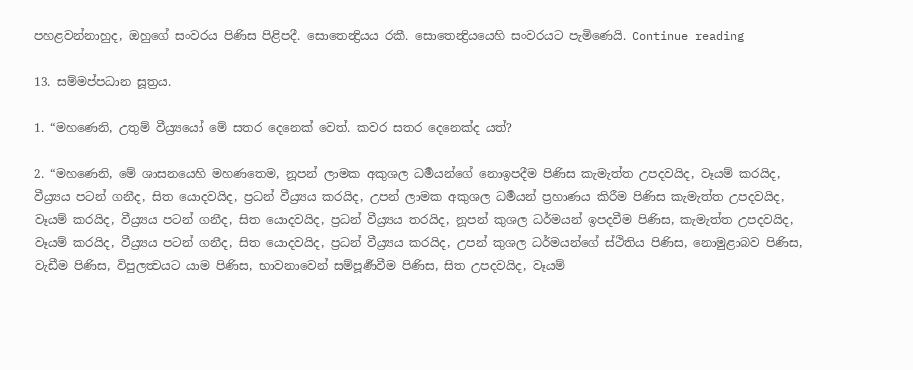පහළවන්නාහුද, ඔහුගේ සංවරය පිණිස පිළිපදී. සොතෙන්‍ද්‍රියය රකී. සොතෙන්‍ද්‍රියයෙහි සංවරයට පැමිණෙයි. Continue reading

13. සම්මප්පධාන සූත්‍රය.

1. “මහණෙනි, උතුම් වීය්‍ර්‍යයෝ මේ සතර දෙනෙක් වෙත්. කවර සතර දෙනෙක්ද යත්?

2. “මහණෙනි, මේ ශාසනයෙහි මහණතෙම, නූපන් ලාමක අකුශල ධර්‍මයන්ගේ නොඉපදීම පිණිස කැමැත්ත උපදවයිද, වෑයම් කරයිද, වීය්‍ර්‍යය පටන් ගනීද, සිත යොදවයිද, ප්‍රධන් වීය්‍ර්‍යය කරයිද, උපන් ලාමක අකුශල ධර්‍මයන් ප්‍රහාණය කිරීම පිණිස කැමැත්ත උපදවයිද, වෑයම් කරයිද, වීය්‍ර්‍යය පටන් ගනීද, සිත යොදවයිද, ප්‍රධන් වීය්‍ර්‍යය තරයිද, නූපන් කුශල ධර්මයන් ඉපදවීම පිණිස, කැමැත්ත උපදවයිද, වෑයම් කරයිද, වීය්‍ර්‍යය පටන් ගනීද, සිත යොදවයිද, ප්‍රධන් වීය්‍ර්‍යය කරයිද, උපන් කුශල ධර්මයන්ගේ ස්ථිතිය පිණිස, නොමුළාබව පිණිස, වැඩීම පිණිස, විපුලත්‍වයට යාම පිණිස, භාවනාවෙන් සම්පූර්‍ණවීම පිණිස, සිත උපදවයිද, වෑයම්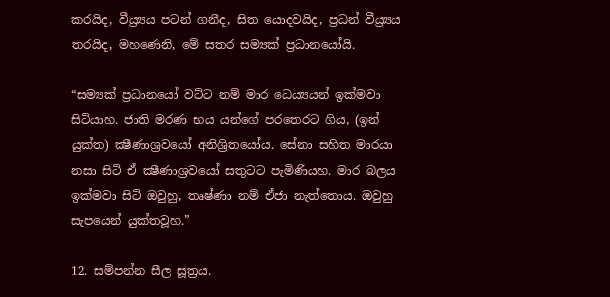කරයිද, වීය්‍ර්‍යය පටන් ගනීද, සිත යොදවයිද, ප්‍රධන් වීය්‍ර්‍යය තරයිද, මහණෙනි, මේ සතර සම්‍යක් ප්‍රධානයෝයි.

“සම්‍යක් ප්‍රධානයෝ වට්ට නම් මාර ධෙය්‍යයන් ඉක්මවා සිටියාහ. ජාති මරණ භය යන්ගේ පරතෙරට ගිය, (ඉන් යුක්ත) ක්‍ෂීණාශ්‍රවයෝ අනිශ්‍රිතයෝය. සේනා සහිත මාරයා නසා සිටි ඒ ක්‍ෂීණාශ්‍රවයෝ සතුටට පැමිණියහ. මාර බලය ඉක්මවා සිටි ඔවුහු, තෘෂ්ණා නම් ඒජා නැත්තොය. ඔවුහු සැපයෙන් යුක්තවූහ.”

12. සම්පන්න සීල සූත්‍රය.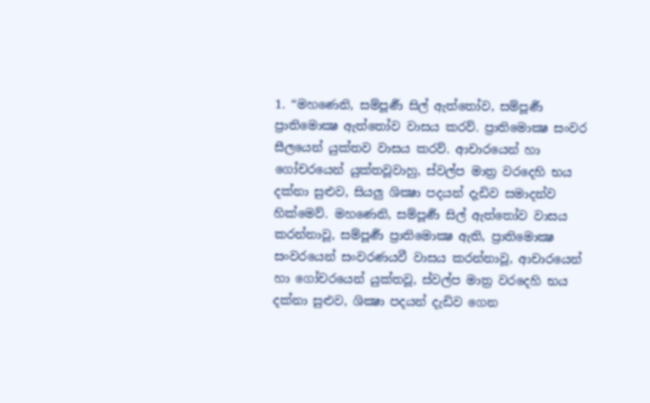1. “මහණෙනි, සම්පූර්‍ණ සිල් ඇත්තෝව, සම්පූර්‍ණ ප්‍රාතිමොක්‍ෂ ඇත්තෝව වාසය කරව්. ප්‍රාතිමොක්‍ෂ සංවර සීලයෙන් යුක්තව වාසය කරව්. ආචාරයෙන් හා ගෝචරයෙන් යුක්තවූවාහු, ස්වල්ප මාත්‍ර වරදෙහි භය දක්නා සුළුව, සියලු ශික්‍ෂා පදයන් දැඩිව සමාදන්ව හික්මෙව්. මහණෙනි, සම්පූර්‍ණ සිල් ඇත්තෝව වාසය කරන්නාවූ, සම්පූර්‍ණ ප්‍රාතිමොක්‍ෂ ඇති, ප්‍රාතිමොක්‍ෂ සංවරයෙන් සංවරණයවී වාසය කරන්නාවූ, ආචාරයෙන් හා ගෝචරයෙන් යුක්තවූ, ස්වල්ප මාත්‍ර වරදෙහි භය දක්නා සුළුව, ශික්‍ෂා පදයන් දැඩිව ගෙන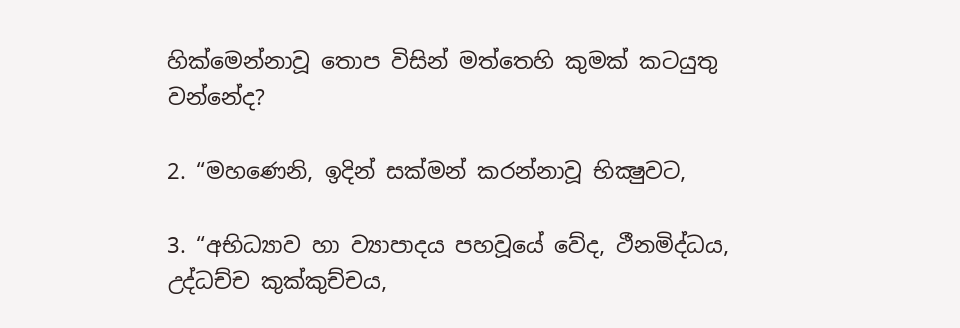හික්මෙන්නාවූ තොප විසින් මත්තෙහි කුමක් කටයුතු වන්නේද?

2. “මහණෙනි, ඉදින් සක්මන් කරන්නාවූ භික්‍ෂුවට,

3. “අභිධ්‍යාව හා ව්‍යාපාදය පහවූයේ වේද, ථීනමිද්ධය, උද්ධච්ච කුක්කුච්චය,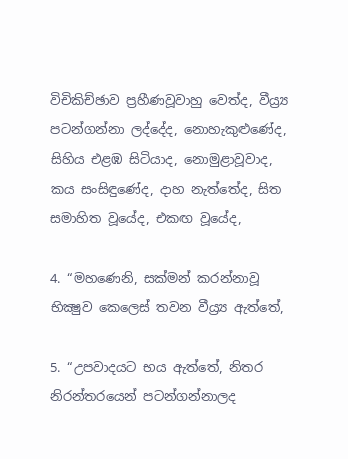විචිකිච්ඡාව ප්‍රහීණවූවාහු වෙත්ද, වීය්‍ර්‍ය පටන්ගන්නා ලද්දේද, නොහැකුළුණේද, සිහිය එළඹ සිටියාද, නොමුළාවූවාද, කය සංසිඳුණේද, දාහ නැත්තේද, සිත සමාහිත වූයේද, එකඟ වූයේද,

4. “මහණෙනි, සක්මන් කරන්නාවූ භික්‍ෂුව කෙලෙස් තවන වීය්‍ර්‍ය ඇත්තේ,

5. “උපවාදයට භය ඇත්තේ, නිතර නිරන්තරයෙන් පටන්ගන්නාලද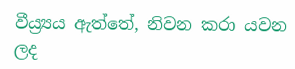වීය්‍ර්‍යය ඇත්තේ, නිවන කරා යවන ලද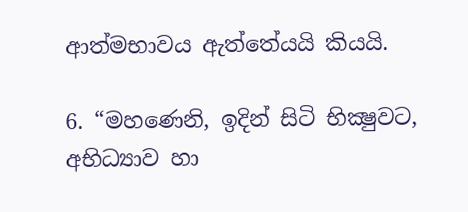ආත්මභාවය ඇත්තේයයි කියයි.

6. “මහණෙනි, ඉදින් සිටි භික්‍ෂුවට, අභිධ්‍යාව හා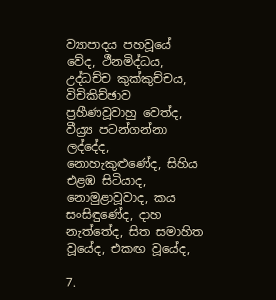ව්‍යාපාදය පහවූයේ වේද, ථීනමිද්ධය, උද්ධච්ච කුක්කුච්චය, විචිකිච්ඡාව ප්‍රහීණවූවාහු වෙත්ද, වීය්‍ර්‍ය පටන්ගන්නා ලද්දේද, නොහැකුළුණේද, සිහිය එළඹ සිටියාද, නොමුළාවූවාද, කය සංසිඳුණේද, දාහ නැත්තේද, සිත සමාහිත වූයේද, එකඟ වූයේද,

7.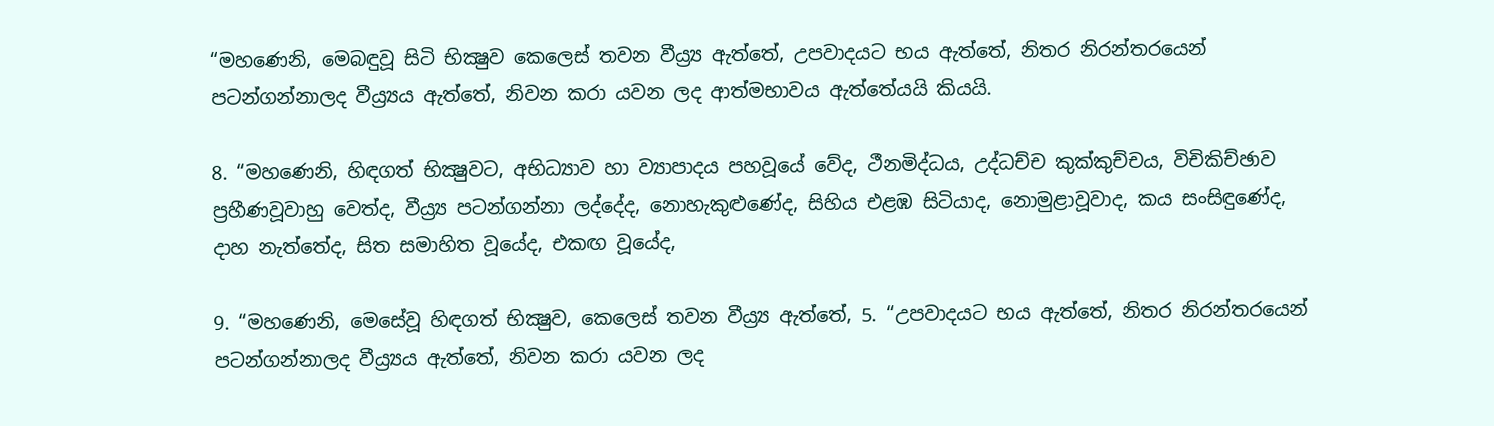“මහණෙනි, මෙබඳුවූ සිටි භික්‍ෂුව කෙලෙස් තවන වීය්‍ර්‍ය ඇත්තේ, උපවාදයට භය ඇත්තේ, නිතර නිරන්තරයෙන් පටන්ගන්නාලද වීය්‍ර්‍යය ඇත්තේ, නිවන කරා යවන ලද ආත්මභාවය ඇත්තේයයි කියයි.

8. “මහණෙනි, හිඳගත් භික්‍ෂුවට, අභිධ්‍යාව හා ව්‍යාපාදය පහවූයේ වේද, ථීනමිද්ධය, උද්ධච්ච කුක්කුච්චය, විචිකිච්ඡාව ප්‍රහීණවූවාහු වෙත්ද, වීය්‍ර්‍ය පටන්ගන්නා ලද්දේද, නොහැකුළුණේද, සිහිය එළඹ සිටියාද, නොමුළාවූවාද, කය සංසිඳුණේද, දාහ නැත්තේද, සිත සමාහිත වූයේද, එකඟ වූයේද,

9. “මහණෙනි, මෙසේවූ හිඳගත් භික්‍ෂුව, කෙලෙස් තවන වීය්‍ර්‍ය ඇත්තේ, 5. “උපවාදයට භය ඇත්තේ, නිතර නිරන්තරයෙන් පටන්ගන්නාලද වීය්‍ර්‍යය ඇත්තේ, නිවන කරා යවන ලද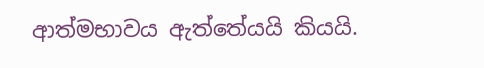ආත්මභාවය ඇත්තේයයි කියයි.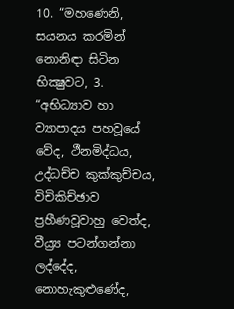10. “මහණෙනි, සයනය කරමින් නොනිඳා සිටින භික්‍ෂුවට, 3. “අභිධ්‍යාව හා ව්‍යාපාදය පහවූයේ වේද, ථීනමිද්ධය, උද්ධච්ච කුක්කුච්චය, විචිකිච්ඡාව ප්‍රහීණවූවාහු වෙත්ද, වීය්‍ර්‍ය පටන්ගන්නා ලද්දේද, නොහැකුළුණේද,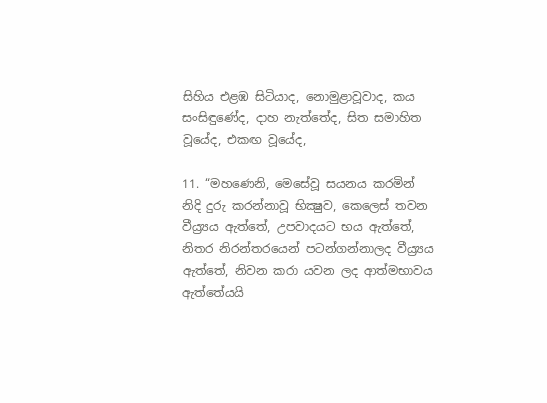සිහිය එළඹ සිටියාද, නොමුළාවූවාද, කය සංසිඳුණේද, දාහ නැත්තේද, සිත සමාහිත වූයේද, එකඟ වූයේද,

11. “මහණෙනි, මෙසේවූ සයනය කරමින් නිදි දුරු කරන්නාවූ භික්‍ෂුව, කෙලෙස් තවන වීය්‍ර්‍යය ඇත්තේ, උපවාදයට භය ඇත්තේ, නිතර නිරන්තරයෙන් පටන්ගන්නාලද වීය්‍ර්‍යය ඇත්තේ, නිවන කරා යවන ලද ආත්මභාවය ඇත්තේයයි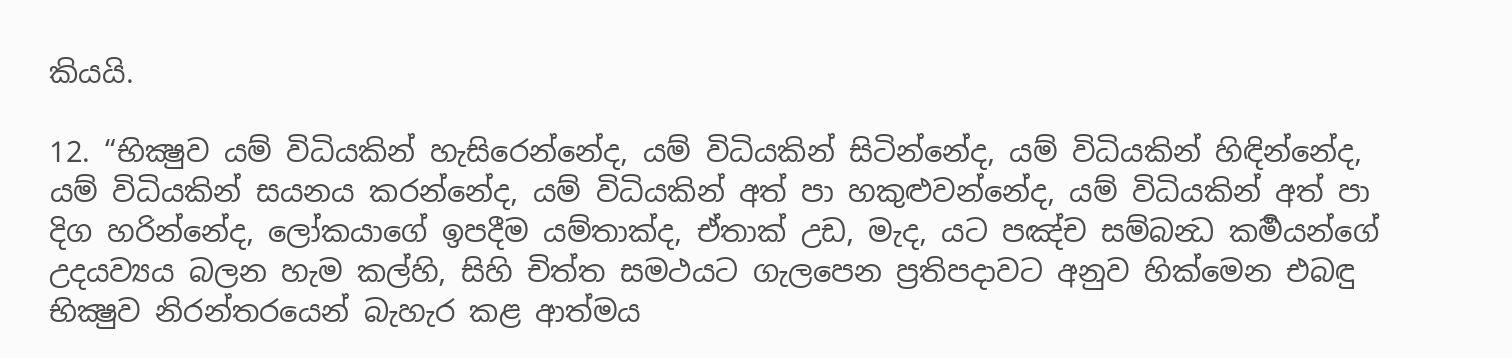කියයි.

12. “භික්‍ෂුව යම් විධියකින් හැසිරෙන්නේද, යම් විධියකින් සිටින්නේද, යම් විධියකින් හිඳින්නේද, යම් විධියකින් සයනය කරන්නේද, යම් විධියකින් අත් පා හකුළුවන්නේද, යම් විධියකින් අත් පා දිග හරින්නේද, ලෝකයාගේ ඉපදීම යම්තාක්ද, ඒතාක් උඩ, මැද, යට පඤ්ච සම්බන්‍ධ කර්‍මයන්ගේ උදයව්‍යය බලන හැම කල්හි, සිහි චිත්ත සමථයට ගැලපෙන ප්‍රතිපදාවට අනුව හික්මෙන එබඳු භික්‍ෂුව නිරන්තරයෙන් බැහැර කළ ආත්මය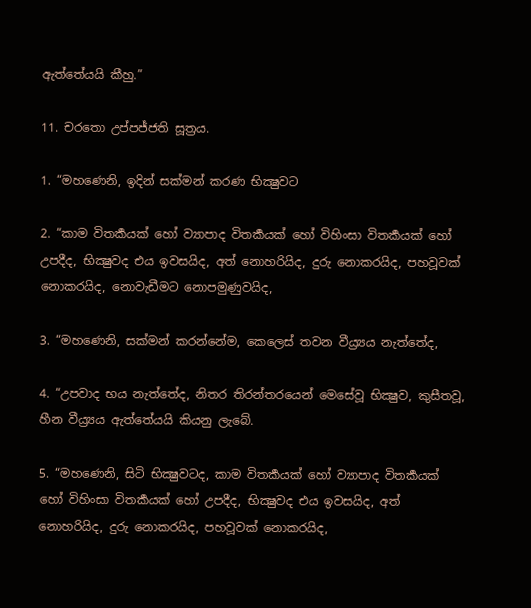ඇත්තේයයි කීහු.”

11. චරතො උප්පජ්ජති සූත්‍රය.

1. “මහණෙනි, ඉදින් සක්මන් කරණ භික්‍ෂුවට

2. “කාම විතර්‍කයක් හෝ ව්‍යාපාද විතර්‍කයක් හෝ විහිංසා විතර්‍කයක් හෝ උපදීද, භික්‍ෂුවද එය ඉවසයිද, අත් නොහරියිද, දුරු නොකරයිද, පහවූවක් නොකරයිද, නොවැඩීමට නොපමුණුවයිද,

3. “මහණෙනි, සක්මන් කරන්නේම, කෙලෙස් තවන වීය්‍ර්‍යය නැත්තේද,

4. “උපවාද භය නැත්තේද, නිතර තිරන්තරයෙන් මෙසේවූ භික්‍ෂුව, කුසීතවූ, හීන වීය්‍ර්‍යය ඇත්තේයයි කියනු ලැබේ.

5. “මහණෙනි, සිටි භික්‍ෂුවටද, කාම විතර්‍කයක් හෝ ව්‍යාපාද විතර්‍කයක් හෝ විහිංසා විතර්‍කයක් හෝ උපදීද, භික්‍ෂුවද එය ඉවසයිද, අත් නොහරියිද, දුරු නොකරයිද, පහවූවක් නොකරයිද,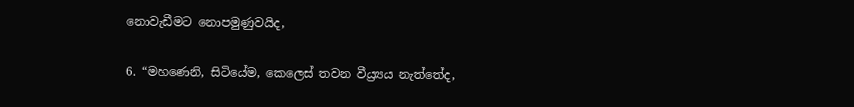නොවැඩීමට නොපමුණුවයිද,

6. “මහණෙනි, සිටියේම, කෙලෙස් තවන වීය්‍ර්‍යය නැත්තේද,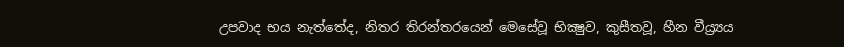උපවාද භය නැත්තේද, නිතර තිරන්තරයෙන් මෙසේවූ භික්‍ෂුව, කුසීතවූ, හීන වීය්‍ර්‍යය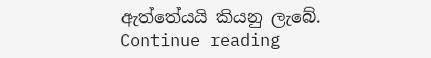ඇත්තේයයි කියනු ලැබේ.
Continue reading